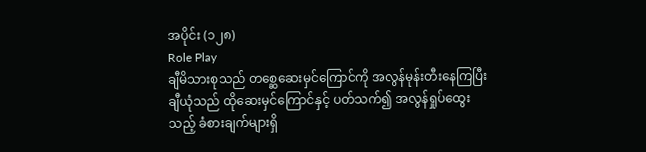အပိုင်း (၁၂၈)
Role Play
ချီမိသားစုသည် တစ္ဆေဆေးမှင်ကြောင်ကို အလွန်မုန်းတီးနေကြပြီး ချီယုံသည် ထိုဆေးမှင်ကြောင်နှင့် ပတ်သက်၍ အလွန်ရှုပ်ထွေးသည့် ခံစားချက်များရှိ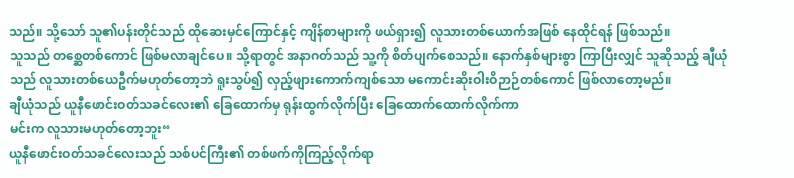သည်။ သို့သော် သူ၏ပန်းတိုင်သည် ထိုဆေးမှင်ကြောင်နှင့် ကျိန်စာများကို ဖယ်ရှား၍ လူသားတစ်ယောက်အဖြစ် နေထိုင်ရန် ဖြစ်သည်။
သူသည် တစ္ဆေတစ်ကောင် ဖြစ်မလာချင်ပေ။ သို့ရာတွင် အနာဂတ်သည် သူ့ကို စိတ်ပျက်စေသည်။ နောက်နှစ်များစွာ ကြာပြီးလျှင် သူဆိုသည့် ချီယုံသည် လူသားတစ်ယေဦက်မဟုတ်တော့ဘဲ ရူးသွပ်၍ လှည့်ဖျားကောက်ကျစ်သော မကောင်းဆိုးဝါးဝိဉာဉ်တစ်ကောင် ဖြစ်လာတော့မည်။
ချီယုံသည် ယူနီဖောင်းဝတ်သခင်လေး၏ ခြေထောက်မှ ရုန်းထွက်လိုက်ပြီး ခြေထောက်ထောက်လိုက်ကာ
မင်းက လူသားမဟုတ်တော့ဘူး“
ယူနီဖောင်းဝတ်သခင်လေးသည် သစ်ပင်ကြီး၏ တစ်ဖက်ကိုကြည့်လိုက်ရာ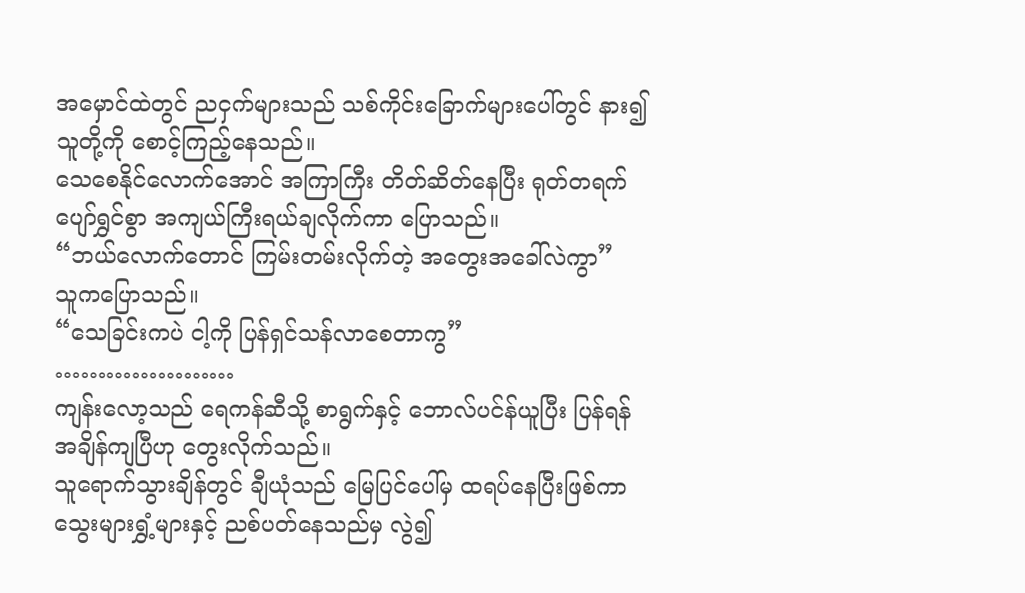အမှောင်ထဲတွင် ညငှက်များသည် သစ်ကိုင်းခြောက်များပေါ်တွင် နား၍ သူတို့ကို စောင့်ကြည့်နေသည်။
သေစေနိုင်လောက်အောင် အကြာကြီး တိတ်ဆိတ်နေပြီး ရုတ်တရက် ပျော်ရွှင်စွာ အကျယ်ကြီးရယ်ချလိုက်ကာ ပြောသည်။
“ဘယ်လောက်တောင် ကြမ်းတမ်းလိုက်တဲ့ အတွေးအခေါ်လဲကွာ”
သူကပြောသည်။
“သေခြင်းကပဲ ငါ့ကို ပြန်ရှင်သန်လာစေတာကွ”
…………………
ကျန်းလော့သည် ရေကန်ဆီသို့ စာရွက်နှင့် ဘောလ်ပင်န်ယူပြီး ပြန်ရန်အချိန်ကျပြီဟု တွေးလိုက်သည်။
သူရောက်သွားချိန်တွင် ချီယုံသည် မြေပြင်ပေါ်မှ ထရပ်နေပြီးဖြစ်ကာ သွေးများရွှံ့များနှင့် ညစ်ပတ်နေသည်မှ လွဲ၍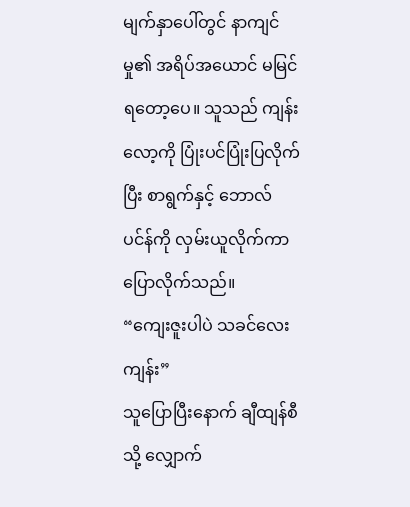မျက်နှာပေါ်တွင် နာကျင်မှု၏ အရိပ်အယောင် မမြင်ရတော့ပေ။ သူသည် ကျန်းလော့ကို ပြုံးပင်ပြုံးပြလိုက်ပြီး စာရွက်နှင့် ဘောလ်ပင်န်ကို လှမ်းယူလိုက်ကာပြောလိုက်သည်။
“ကျေးဇူးပါပဲ သခင်လေးကျန်း”
သူပြောပြီးနောက် ချီထျန်စီသို့ လျှောက်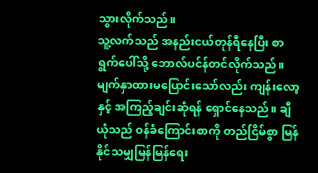သွားလိုက်သည်။
သူ့လက်သည် အနည်းငယ်တုန်ရီနေပြီး စာရွက်ပေါ်သို့ ဘောလ်ပင်န်တင်လိုက်သည်။ မျက်နှာထားမပြောင်းသော်လည်း ကျန်းလော့နှင့် အကြည့်ချင်းဆုံရန် ရှောင်နေသည်။ ချီယုံသည် ဝန်ခံကြောင်းစာကို တည်ငြိမ်စွာ မြန်နိုင်သမျှမြန်မြန်ရေး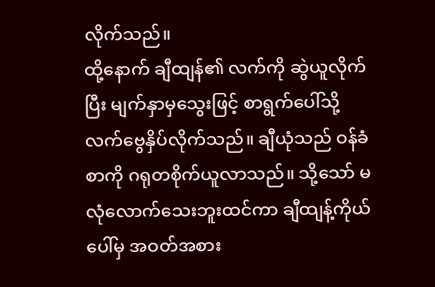လိုက်သည်။
ထို့နောက် ချီထျန်၏ လက်ကို ဆွဲယူလိုက်ပြီး မျက်နှာမှသွေးဖြင့် စာရွက်ပေါ်သို့ လက်ဗွေနှိပ်လိုက်သည်။ ချီယုံသည် ဝန်ခံစာကို ဂရုတစိုက်ယူလာသည်။ သို့သော် မလုံလောက်သေးဘူးထင်ကာ ချီထျန့်ကိုယ်ပေါ်မှ အဝတ်အစား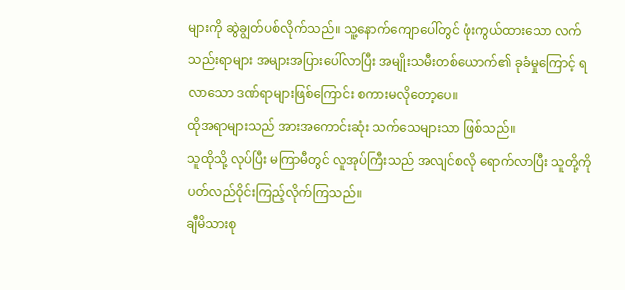များကို ဆွဲချွတ်ပစ်လိုက်သည်။ သူ့နောက်ကျောပေါ်တွင် ဖုံးကွယ်ထားသော လက်သည်းရာများ အများအပြားပေါ်လာပြီး အမျိုးသမီးတစ်ယောက်၏ ခုခံမှုကြောင့် ရလာသော ဒဏ်ရာများဖြစ်ကြောင်း စကားမလိုတော့ပေ။
ထိုအရာများသည် အားအကောင်းဆုံး သက်သေများသာ ဖြစ်သည်။
သူထိုသို့ လုပ်ပြီး မကြာမီတွင် လူအုပ်ကြီးသည် အလျင်စလို ရောက်လာပြီး သူတို့ကို ပတ်လည်ဝိုင်းကြည့်လိုက်ကြသည်။
ချီမိသားစု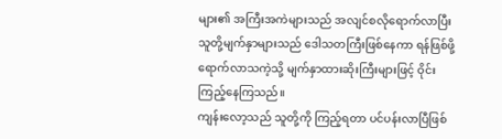များ၏ အကြီးအကဲများသည် အလျင်စလိုရောက်လာပြီး သူတို့မျက်နှာများသည် ဒေါသတကြီးဖြစ်နေကာ ရန်ဖြစ်ဖို့ရောက်လာသကဲ့သို့ မျက်နှာထားဆိုးကြီးများဖြင့် ဝိုင်းကြည့်နေကြသည်။
ကျန်းလော့သည် သူတို့ကို ကြည့်ရတာ ပင်ပန်းလာပြီဖြစ်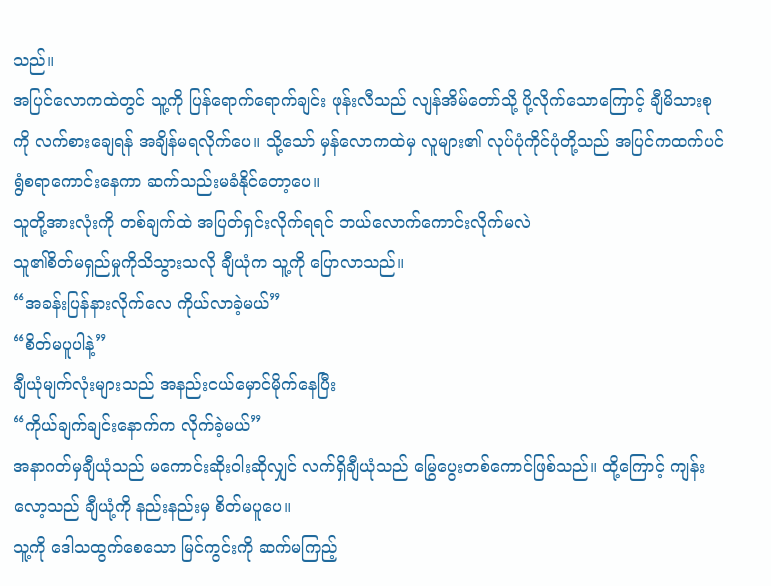သည်။
အပြင်လောကထဲတွင် သူ့ကို ပြန်ရောက်ရောက်ချင်း ဖုန်းလီသည် လျန်အိမ်တော်သို့ ပို့လိုက်သောကြောင့် ချီမိသားစုကို လက်စားချေရန် အချိန်မရလိုက်ပေ။ သို့သော် မှန်လောကထဲမှ လူများ၏ လုပ်ပုံကိုင်ပုံတို့သည် အပြင်ကထက်ပင် ရွံစရာကောင်းနေကာ ဆက်သည်းမခံနိုင်တော့ပေ။
သူတို့အားလုံးကို တစ်ချက်ထဲ အပြတ်ရှင်းလိုက်ရရင် ဘယ်လောက်ကောင်းလိုက်မလဲ
သူ၏စိတ်မရှည်မှုကိုသိသွားသလို ချီယုံက သူ့ကို ပြောလာသည်။
“အခန်းပြန်နားလိုက်လေ ကိုယ်လာခဲ့မယ်”
“စိတ်မပူပါနဲ့”
ချီယုံမျက်လုံးများသည် အနည်းငယ်မှောင်မိုက်နေပြီး
“ကိုယ်ချက်ချင်းနောက်က လိုက်ခဲ့မယ်”
အနာဂတ်မှချီယုံသည် မကောင်းဆိုးဝါးဆိုလျှင် လက်ရှိချီယုံသည် မြွေပွေးတစ်ကောင်ဖြစ်သည်။ ထို့ကြောင့် ကျန်းလော့သည် ချီယုံ့ကို နည်းနည်းမှ စိတ်မပူပေ။
သူ့ကို ဒေါသထွက်စေသော မြင်ကွင်းကို ဆက်မကြည့်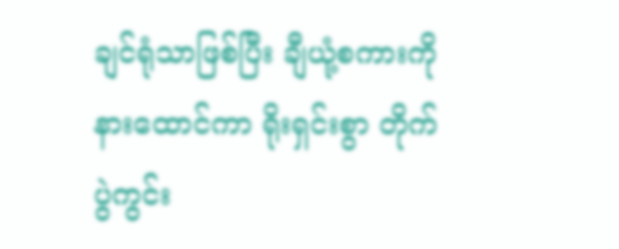ချင်ရုံသာဖြစ်ပြီး ချီယုံ့စကားကို နားထောင်ကာ ရိုးရှင်းစွာ တိုက်ပွဲကွင်း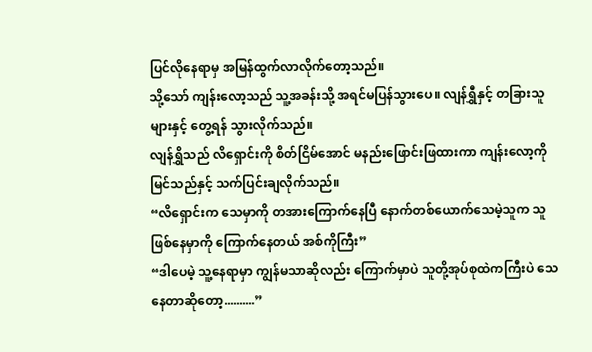ပြင်လိုနေရာမှ အမြန်ထွက်လာလိုက်တော့သည်။
သို့သော် ကျန်းလော့သည် သူ့အခန်းသို့ အရင်မပြန်သွားပေ။ လျန်ရွှီနှင့် တခြားသူများနှင့် တွေ့ရန် သွားလိုက်သည်။
လျန်ရွှိသည် လိရှောင်းကို စိတ်ငြိမ်အောင် မနည်းဖြောင်းဖြထားကာ ကျန်းလော့ကိုမြင်သည်နှင့် သက်ပြင်းချလိုက်သည်။
“လိရှောင်းက သေမှာကို တအားကြောက်နေပြီ နောက်တစ်ယောက်သေမဲ့သူက သူဖြစ်နေမှာကို ကြောက်နေတယ် အစ်ကိုကြီး”
“ဒါပေမဲ့ သူ့နေရာမှာ ကျွန်မသာဆိုလည်း ကြောက်မှာပဲ သူတို့အုပ်စုထဲကကြီးပဲ သေနေတာဆိုတော့..........”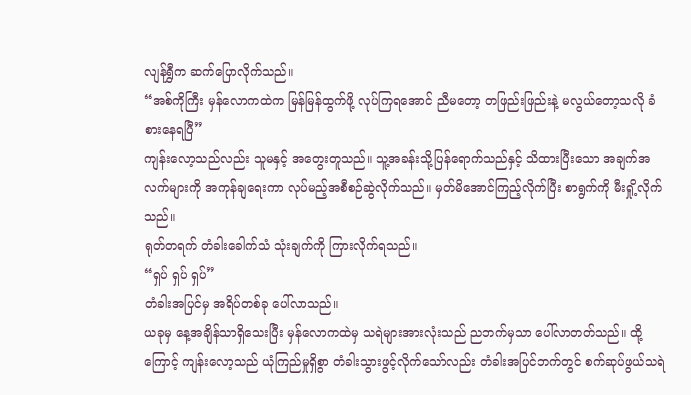လျန်ရွှီက ဆက်ပြောလိုက်သည်။
“အစ်ကိုကြီး မှန်လောကထဲက မြန်မြန်ထွက်ဖို့ လုပ်ကြရအောင် ညီမတော့ တဖြည်းဖြည်းနဲ့ မလွယ်တော့သလို ခံစားနေရပြီ”
ကျန်းလော့သည်လည်း သူမနှင့် အတွေးတူသည်။ သူ့အခန်းသို့ပြန်ရောက်သည်နှင့် သိထားပြီးသော အချက်အလက်များကို အကုန်ချရေးကာ လုပ်မည့်အစီစဉ်ဆွဲလိုက်သည်။ မှတ်မိအောင်ကြည့်လိုက်ပြီး စာရွက်ကို မီးရှို့လိုက်သည်။
ရုတ်တရက် တံခါးခေါက်သံ သုံးချက်ကို ကြားလိုက်ရသည်။
“ရှပ် ရှပ် ရှပ်”
တံခါးအပြင်မှ အရိပ်တစ်ခု ပေါ်လာသည်။
ယခုမှ နေ့အချိန်သာရှိသေးပြီး မှန်လောကထဲမှ သရဲများအားလုံးသည် ညဘက်မှသာ ပေါ်လာတတ်သည်။ ထို့ကြောင့် ကျန်းလော့သည် ယုံကြည်မှုရှိစွာ တံခါးသွားဖွင့်လိုက်သော်လည်း တံခါးအပြင်ဘက်တွင် စက်ဆုပ်ဖွယ်သရဲ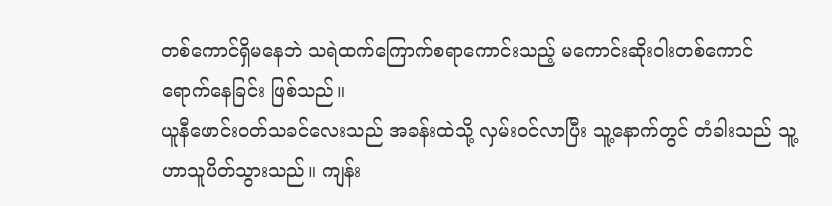တစ်ကောင်ရှိမနေဘဲ သရဲထက်ကြောက်စရာကောင်းသည့် မကောင်းဆိုးဝါးတစ်ကောင် ရောက်နေခြင်း ဖြစ်သည်။
ယူနီဖောင်းဝတ်သခင်လေးသည် အခန်းထဲသို့ လှမ်းဝင်လာပြီး သူ့နောက်တွင် တံခါးသည် သူ့ဟာသူပိတ်သွားသည်။ ကျန်း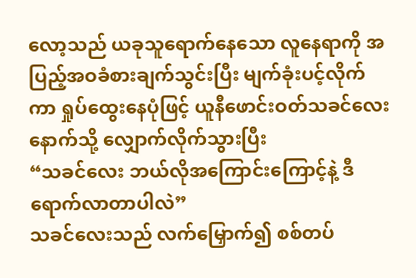လော့သည် ယခုသူရောက်နေသော လူနေရာကို အပြည့်အဝခံစားချက်သွင်းပြီး မျက်ခုံးပင့်လိုက်ကာ ရှုပ်ထွေးနေပုံဖြင့် ယူနီဖောင်းဝတ်သခင်လေးနောက်သို့ လျှောက်လိုက်သွားပြီး
“သခင်လေး ဘယ်လိုအကြောင်းကြောင့်နဲ့ ဒီရောက်လာတာပါလဲ”
သခင်လေးသည် လက်မြှောက်၍ စစ်တပ်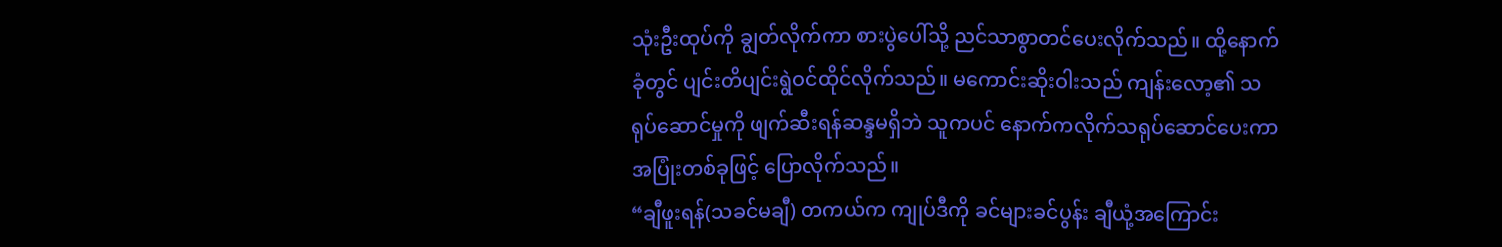သုံးဦးထုပ်ကို ချွတ်လိုက်ကာ စားပွဲပေါ်သို့ ညင်သာစွာတင်ပေးလိုက်သည်။ ထို့နောက် ခုံတွင် ပျင်းတိပျင်းရွဲဝင်ထိုင်လိုက်သည်။ မကောင်းဆိုးဝါးသည် ကျန်းလော့၏ သရုပ်ဆောင်မှုကို ဖျက်ဆီးရန်ဆန္ဒမရှိဘဲ သူကပင် နောက်ကလိုက်သရုပ်ဆောင်ပေးကာ အပြုံးတစ်ခုဖြင့် ပြောလိုက်သည်။
“ချီဖူးရန်(သခင်မချီ) တကယ်က ကျုပ်ဒီကို ခင်များခင်ပွန်း ချီယုံ့အကြောင်း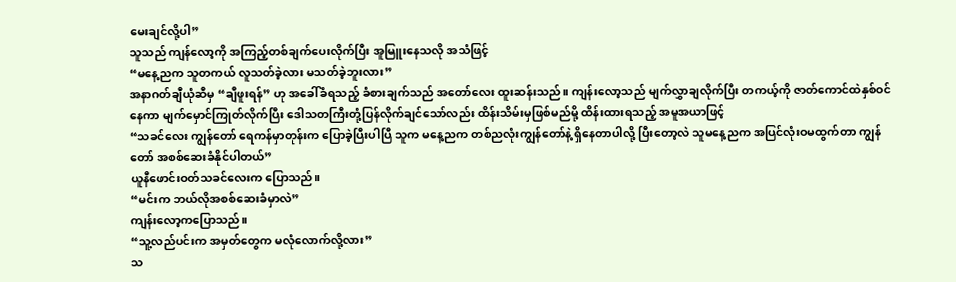မေးချင်လို့ပါ”
သူသည် ကျန်လော့ကို အကြည့်တစ်ချက်ပေးလိုက်ပြီး အူမြူးနေသလို အသံဖြင့်
“မနေ့ညက သူတကယ် လူသတ်ခဲ့လား မသတ်ခဲ့ဘူးလား”
အနာဂတ်ချီယုံဆီမှ “ချီဖူးရန်” ဟု အခေါ်ခံရသည့် ခံစားချက်သည် အတော်လေး ထူးဆန်းသည်။ ကျန်းလော့သည် မျက်လွှာချလိုက်ပြီး တကယ့်ကို ဇာတ်ကောင်ထဲနှစ်ဝင်နေကာ မျက်မှောင်ကြုတ်လိုက်ပြီး ဒေါသတကြီးတုံ့ပြန်လိုက်ချင်သော်လည်း ထိန်းသိမ်းမှဖြစ်မည်မို့ ထိန်းထားရသည့် အမူအယာဖြင့်
“သခင်လေး ကျွန်တော် ရေကန်မှာတုန်းက ပြောခဲ့ပြီးပါပြီ သူက မနေ့ညက တစ်ညလုံးကျွန်တော်နဲ့ ရှိနေတာပါလို့ ပြီးတော့လဲ သူမနေ့ညက အပြင်လုံးဝမထွက်တာ ကျွန်တော် အစစ်ဆေးခံနိုင်ပါတယ်”
ယူနီဖောင်းဝတ်သခင်လေးက ပြောသည်။
“မင်းက ဘယ်လိုအစစ်ဆေးခံမှာလဲ”
ကျန်းလော့ကပြောသည်။
“သူ့လည်ပင်းက အမှတ်တွေက မလုံလောက်လို့လား”
သ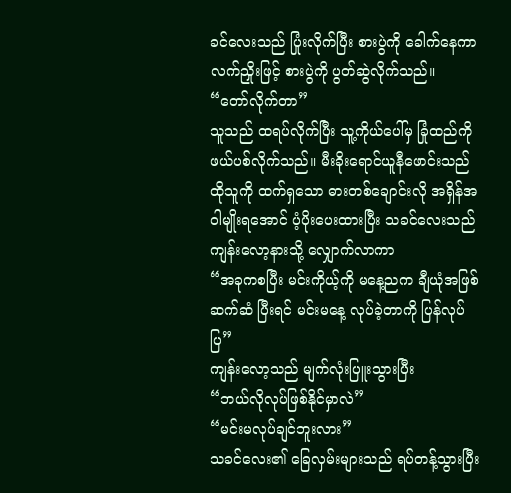ခင်လေးသည် ပြုံးလိုက်ပြီး စားပွဲကို ခေါက်နေကာ လက်ညှိုးဖြင့် စားပွဲကို ပွတ်ဆွဲလိုက်သည်။
“တော်လိုက်တာ”
သူသည် ထရပ်လိုက်ပြီး သူ့ကိုယ်ပေါ်မှ ခြုံထည်ကို ဖယ်ပစ်လိုက်သည်။ မီးခိုးရောင်ယူနီဖောင်းသည် ထိုသူကို ထက်ရှသော ဓားတစ်ချောင်းလို အရှိန်အဝါမျိုးရအောင် ပံ့ပိုးပေးထားပြီး သခင်လေးသည် ကျန်းလော့နားသို့ လျှောက်လာကာ
“အခုကစပြီး မင်းကိုယ့်ကို မနေ့ညက ချီယုံအဖြစ်ဆက်ဆံ ပြီးရင် မင်းမနေ့ လုပ်ခဲ့တာကို ပြန်လုပ်ပြ”
ကျန်းလော့သည် မျက်လုံးပြူးသွားပြီး
“ဘယ်လိုလုပ်ဖြစ်နိုင်မှာလဲ”
“မင်းမလုပ်ချင်ဘူးလား”
သခင်လေး၏ ခြေလှမ်းများသည် ရပ်တန့်သွားပြီး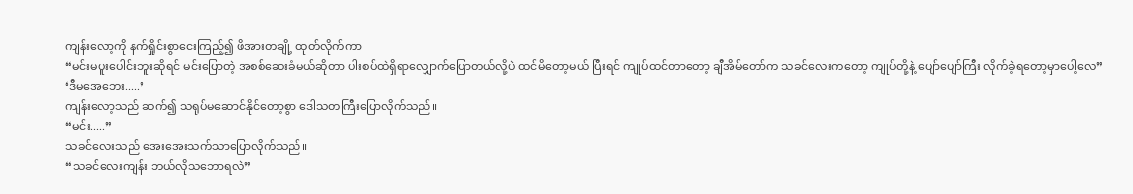ကျန်းလော့ကို နက်ရှိုင်းစွာငေးကြည့်၍ ဖိအားတချို့ ထုတ်လိုက်ကာ
“မင်းမပူးပေါင်းဘူးဆိုရင် မင်းပြောတဲ့ အစစ်ဆေးခံမယ်ဆိုတာ ပါးစပ်ထဲရှိရာလျှောက်ပြောတယ်လို့ပဲ ထင်မိတော့မယ် ပြီးရင် ကျုပ်ထင်တာတော့ ချီအိမ်တော်က သခင်လေးကတော့ ကျုပ်တို့နဲ့ ပျော်ပျော်ကြီး လိုက်ခဲ့ရတော့မှာပေါ့လေ”
‘ဒီမအေဘေး.....’
ကျန်းလော့သည် ဆက်၍ သရုပ်မဆောင်နိုင်တော့စွာ ဒေါသတကြီးပြောလိုက်သည်။
“မင်း.....”
သခင်လေးသည် အေးအေးသက်သာပြောလိုက်သည်။
“သခင်လေးကျန်း ဘယ်လိုသဘောရလဲ”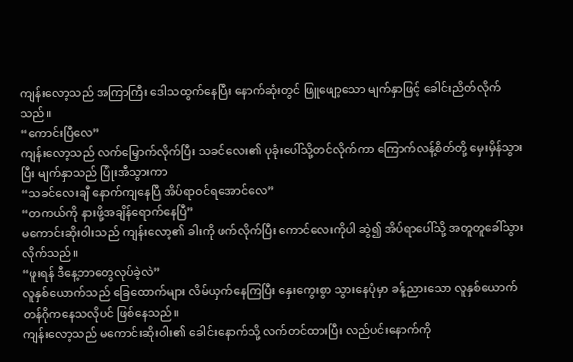ကျန်းလော့သည် အကြာကြီး ဒေါသထွက်နေပြီး နောက်ဆုံးတွင် ဖြူဖျော့သော မျက်နှာဖြင့် ခေါင်းညိတ်လိုက်သည်။
“ကောင်းပြီလေ”
ကျန်းလော့သည် လက်မြှောက်လိုက်ပြီး သခင်လေး၏ ပုခုံးပေါ်သို့တင်လိုက်ကာ ကြောက်လန့်စိတ်တို့ မှေးမှိန်သွားပြီး မျက်နှာသည် ပြုံးအီသွားကာ
“သခင်လေးချီ နောက်ကျနေပြီ အိပ်ရာဝင်ရအောင်လေ”
“တကယ်ကို နားဖို့အချိန်ရောက်နေပြီ”
မကောင်းဆိုးဝါးသည် ကျန်းလော့၏ ခါးကို ဖက်လိုက်ပြီး ကောင်လေးကိုပါ ဆွဲ၍ အိပ်ရာပေါ်သို့ အတူတူခေါ်သွားလိုက်သည်။
“ဖူးရန် ဒီနေ့ဘာတွေလုပ်ခဲ့လဲ”
လူနှစ်ယောက်သည် ခြေထောက်များ လိမ်ယှက်နေကြပြီး နှေးကွေးစွာ သွားနေပုံမှာ ခန့်ညားသော လူနှစ်ယောက် တန်ဂိုကနေသလိုပင် ဖြစ်နေသည်။
ကျန်းလော့သည် မကောင်းဆိုးဝါး၏ ခေါင်းနောက်သို့ လက်တင်ထားပြီး လည်ပင်းနောက်ကို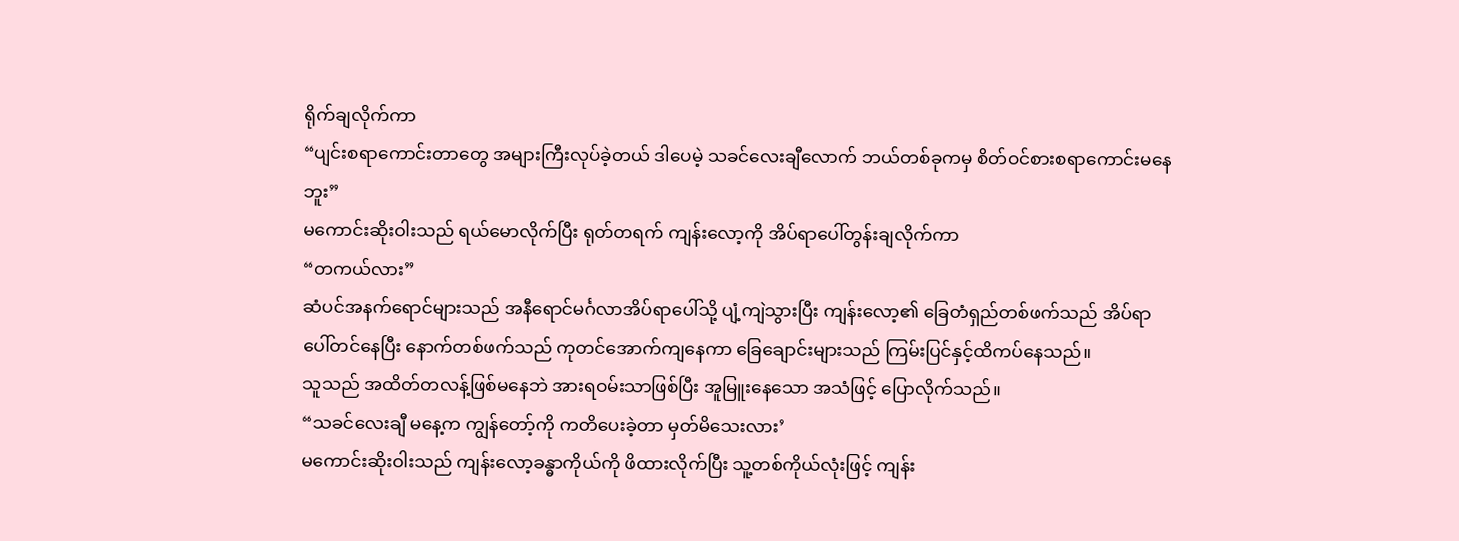ရိုက်ချလိုက်ကာ
“ပျင်းစရာကောင်းတာတွေ အများကြီးလုပ်ခဲ့တယ် ဒါပေမဲ့ သခင်လေးချီလောက် ဘယ်တစ်ခုကမှ စိတ်ဝင်စားစရာကောင်းမနေဘူး”
မကောင်းဆိုးဝါးသည် ရယ်မောလိုက်ပြီး ရုတ်တရက် ကျန်းလော့ကို အိပ်ရာပေါ်တွန်းချလိုက်ကာ
“တကယ်လား”
ဆံပင်အနက်ရောင်များသည် အနီရောင်မင်္ဂလာအိပ်ရာပေါ်သို့ ပျံ့ကျဲသွားပြီး ကျန်းလော့၏ ခြေတံရှည်တစ်ဖက်သည် အိပ်ရာပေါ်တင်နေပြီး နောက်တစ်ဖက်သည် ကုတင်အောက်ကျနေကာ ခြေချောင်းများသည် ကြမ်းပြင်နှင့်ထိကပ်နေသည်။
သူသည် အထိတ်တလန့်ဖြစ်မနေဘဲ အားရဝမ်းသာဖြစ်ပြီး အူမြူးနေသော အသံဖြင့် ပြောလိုက်သည်။
“သခင်လေးချီ မနေ့က ကျွန်တော့်ကို ကတိပေးခဲ့တာ မှတ်မိသေးလား’
မကောင်းဆိုးဝါးသည် ကျန်းလော့ခန္ဓာကိုယ်ကို ဖိထားလိုက်ပြီး သူ့တစ်ကိုယ်လုံးဖြင့် ကျန်း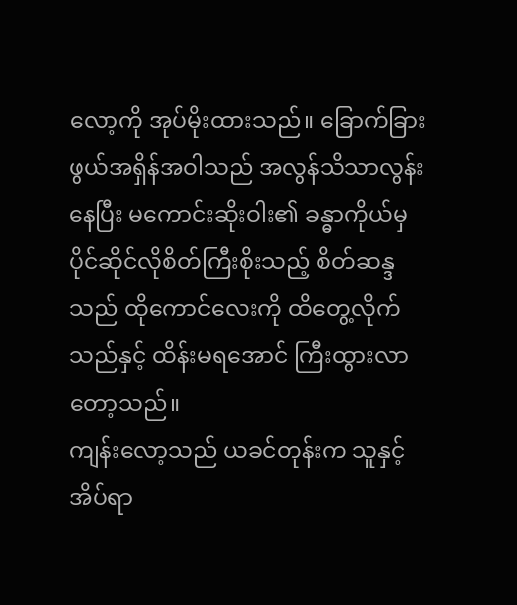လော့ကို အုပ်မိုးထားသည်။ ခြောက်ခြားဖွယ်အရှိန်အဝါသည် အလွန်သိသာလွန်းနေပြီး မကောင်းဆိုးဝါး၏ ခန္ဓာကိုယ်မှ ပိုင်ဆိုင်လိုစိတ်ကြီးစိုးသည့် စိတ်ဆန္ဒသည် ထိုကောင်လေးကို ထိတွေ့လိုက်သည်နှင့် ထိန်းမရအောင် ကြီးထွားလာတော့သည်။
ကျန်းလော့သည် ယခင်တုန်းက သူနှင့် အိပ်ရာ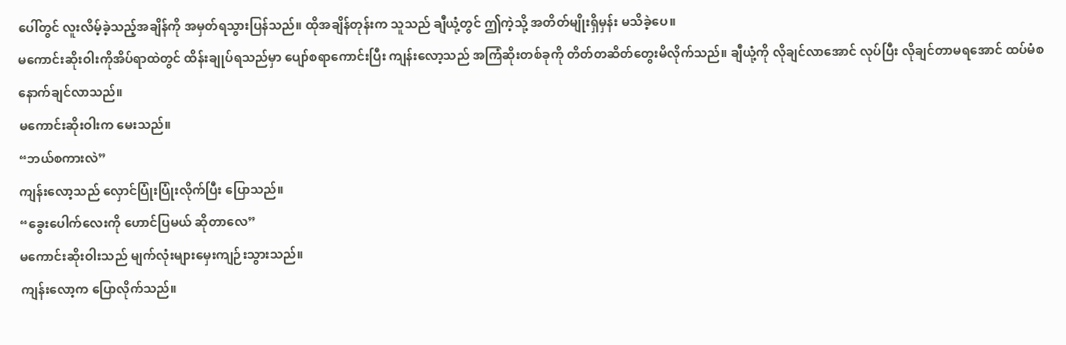ပေါ်တွင် လူးလိမ့်ခဲ့သည့်အချိန်ကို အမှတ်ရသွားပြန်သည်။ ထိုအချိန်တုန်းက သူသည် ချီယုံ့တွင် ဤကဲ့သို့ အတိတ်မျိုးရှိမှန်း မသိခဲ့ပေ။
မကောင်းဆိုးဝါးကိုအိပ်ရာထဲတွင် ထိန်းချုပ်ရသည်မှာ ပျော်စရာကောင်းပြီး ကျန်းလော့သည် အကြံဆိုးတစ်ခုကို တိတ်တဆိတ်တွေးမိလိုက်သည်။ ချီယုံ့ကို လိုချင်လာအောင် လုပ်ပြီး လိုချင်တာမရအောင် ထပ်မံစနောက်ချင်လာသည်။
မကောင်းဆိုးဝါးက မေးသည်။
“ဘယ်စကားလဲ”
ကျန်းလော့သည် လှောင်ပြုံးပြုံးလိုက်ပြီး ပြောသည်။
“ခွေးပေါက်လေးကို ဟောင်ပြမယ် ဆိုတာလေ”
မကောင်းဆိုးဝါးသည် မျက်လုံးများမှေးကျဉ်းသွားသည်။
ကျန်းလော့က ပြောလိုက်သည်။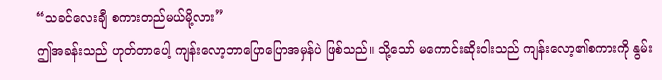“သခင်လေးချီ စကားတည်မယ်မို့လား”
ဤအခန်းသည် ဟုတ်တာပေါ့ ကျန်းလော့ဘာပြောပြောအမှန်ပဲ ဖြစ်သည်။ သို့သော် မကောင်းဆိုးဝါးသည် ကျန်းလော့၏စကားကို နွမ်း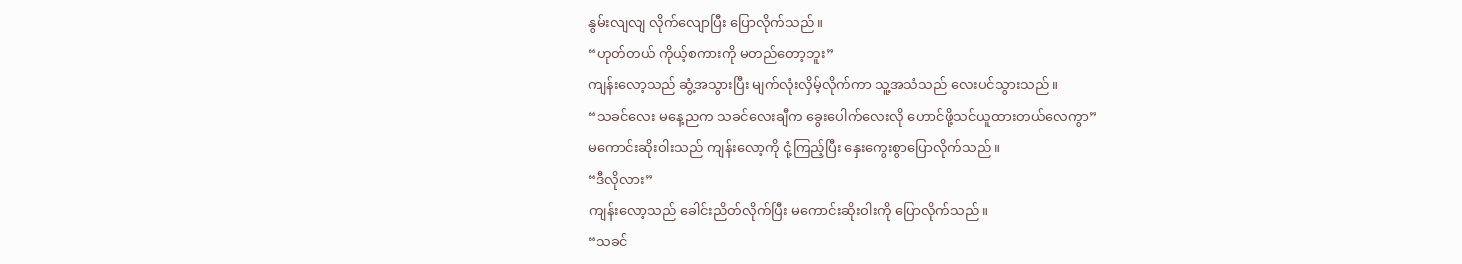နွမ်းလျလျ လိုက်လျောပြီး ပြောလိုက်သည်။
“ဟုတ်တယ် ကိုယ့်စကားကို မတည်တော့ဘူး”
ကျန်းလော့သည် ဆွံ့အသွားပြီး မျက်လုံးလှိမ့်လိုက်ကာ သူ့အသံသည် လေးပင်သွားသည်။
“သခင်လေး မနေ့ညက သခင်လေးချီက ခွေးပေါက်လေးလို ဟောင်ဖို့သင်ယူထားတယ်လေကွာ”
မကောင်းဆိုးဝါးသည် ကျန်းလော့ကို ငုံ့ကြည့်ပြီး နှေးကွေးစွာပြောလိုက်သည်။
“ဒီလိုလား”
ကျန်းလော့သည် ခေါင်းညိတ်လိုက်ပြီး မကောင်းဆိုးဝါးကို ပြောလိုက်သည်။
“သခင်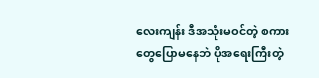လေးကျန်း ဒီအသုံးမဝင်တဲ့ စကားတွေပြောမနေဘဲ ပိုအရေးကြီးတဲ့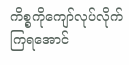ကိစ္စကိုကျော်လုပ်လိုက်ကြရအောင်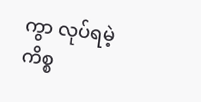ကွာ လုပ်ရမဲ့ ကိစ္စ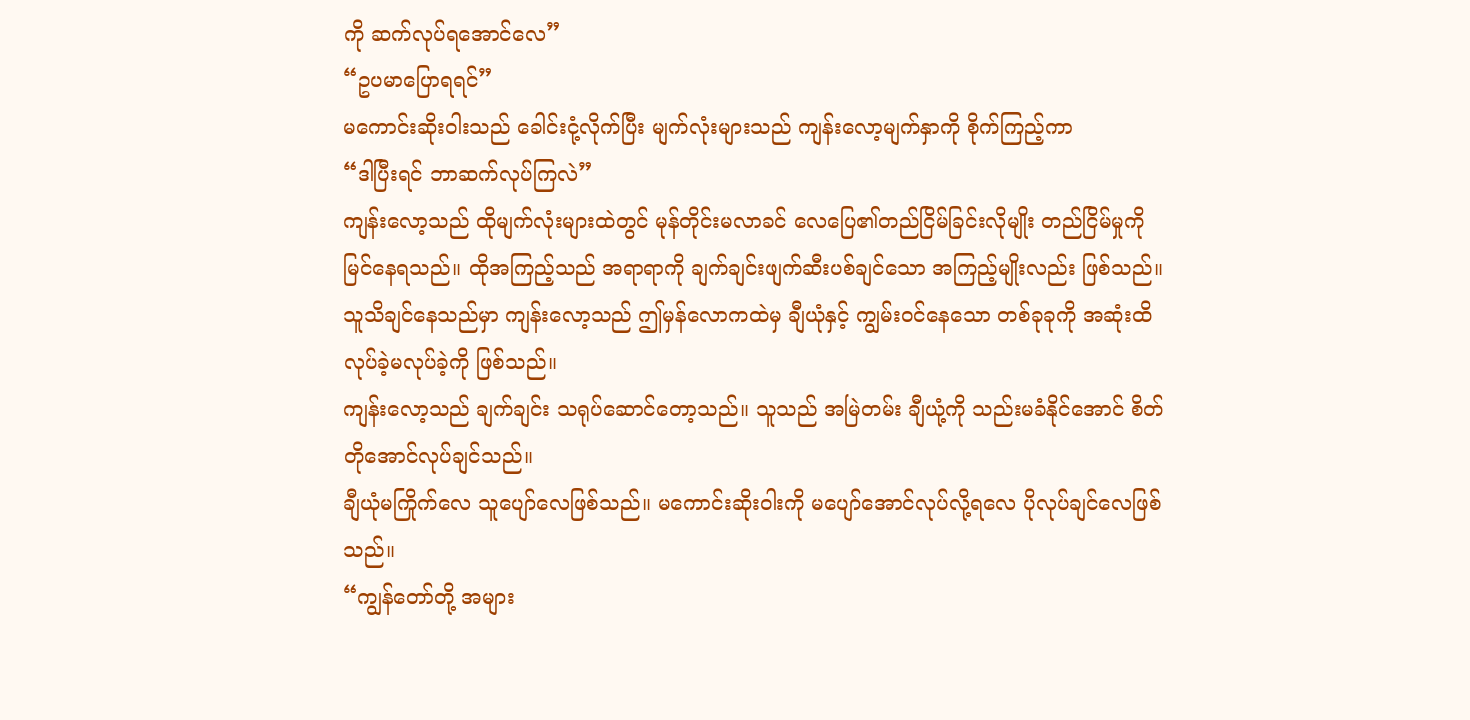ကို ဆက်လုပ်ရအောင်လေ”
“ဥပမာပြောရရင်”
မကောင်းဆိုးဝါးသည် ခေါင်းငုံ့လိုက်ပြီး မျက်လုံးများသည် ကျန်းလော့မျက်နှာကို စိုက်ကြည့်ကာ
“ဒါပြီးရင် ဘာဆက်လုပ်ကြလဲ”
ကျန်းလော့သည် ထိုမျက်လုံးများထဲတွင် မုန်တိုင်းမလာခင် လေပြေ၏တည်ငြိမ်ခြင်းလိုမျိုး တည်ငြိမ်မှုကို မြင်နေရသည်။ ထိုအကြည့်သည် အရာရာကို ချက်ချင်းဖျက်ဆီးပစ်ချင်သော အကြည့်မျိုးလည်း ဖြစ်သည်။
သူသိချင်နေသည်မှာ ကျန်းလော့သည် ဤမှန်လောကထဲမှ ချီယုံနှင့် ကျွမ်းဝင်နေသော တစ်ခုခုကို အဆုံးထိလုပ်ခဲ့မလုပ်ခဲ့ကို ဖြစ်သည်။
ကျန်းလော့သည် ချက်ချင်း သရုပ်ဆောင်တော့သည်။ သူသည် အမြဲတမ်း ချီယုံ့ကို သည်းမခံနိုင်အောင် စိတ်တိုအောင်လုပ်ချင်သည်။
ချီယုံမကြိုက်လေ သူပျော်လေဖြစ်သည်။ မကောင်းဆိုးဝါးကို မပျော်အောင်လုပ်လို့ရလေ ပိုလုပ်ချင်လေဖြစ်သည်။
“ကျွန်တော်တို့ အများ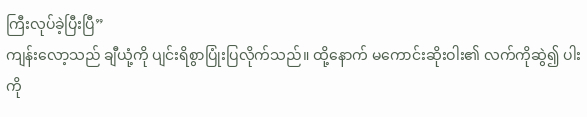ကြီးလုပ်ခဲ့ပြီးပြီ”
ကျန်းလော့သည် ချီယုံ့ကို ပျင်းရိစွာပြုံးပြလိုက်သည်။ ထို့နောက် မကောင်းဆိုးဝါး၏ လက်ကိုဆွဲ၍ ပါးကို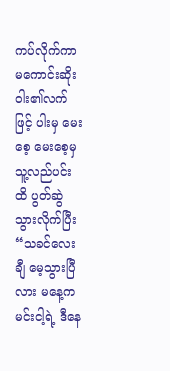ကပ်လိုက်ကာ မကောင်းဆိုးဝါး၏လက်ဖြင့် ပါးမှ မေးစေ့ မေးစေ့မှ သူ့လည်ပင်းထိ ပွတ်ဆွဲသွားလိုက်ပြီး
“သခင်လေးချီ မေ့သွားပြီလား မနေ့က မင်းငါ့ရဲ့ ဒီနေ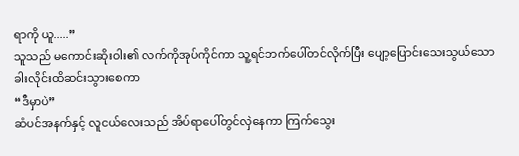ရာကို ယူ.....”
သူသည် မကောင်းဆိုးဝါး၏ လက်ကိုအုပ်ကိုင်ကာ သူ့ရင်ဘက်ပေါ်တင်လိုက်ပြီး ပျော့ပြောင်းသေးသွယ်သော ခါးလိုင်းထိဆင်းသွားစေကာ
“ဒီမှာပဲ”
ဆံပင်အနက်နှင့် လူငယ်လေးသည် အိပ်ရာပေါ်တွင်လှဲနေကာ ကြက်သွေး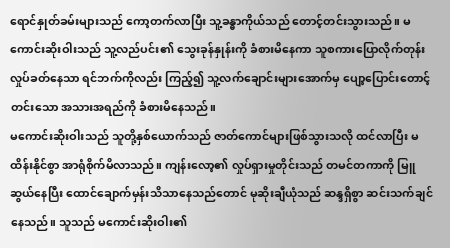ရောင်နှုတ်ခမ်းများသည် ကော့တက်လာပြီး သူ့ခန္ဓာကိုယ်သည် တောင့်တင်းသွားသည်။ မကောင်းဆိုးဝါးသည် သူ့လည်ပင်း၏ သွေးခုန်နှုန်းကို ခံစားမိနေကာ သူစကားပြောလိုက်တုန်း လှုပ်ခတ်နေသာ ရင်ဘက်ကိုလည်း ကြည့်၍ သူ့လက်ချောင်းများအောက်မှ ပျော့ပြောင်းတောင့်တင်းသော အသားအရည်ကို ခံစားမိနေသည်။
မကောင်းဆိုးဝါးသည် သူတို့နှစ်ယောက်သည် ဇာတ်ကောင်များဖြစ်သွားသလို ထင်လာပြီး မထိန်းနိုင်စွာ အာရုံစိုက်မိလာသည်။ ကျန်းလော့၏ လှုပ်ရှားမှုတိုင်းသည် တမင်တကာကို မြူဆွယ်နေပြီး ထောင်ချောက်မှန်းသိသာနေသည်တောင် မုဆိုးချီယုံသည် ဆန္ဒရှိစွာ ဆင်းသက်ချင်နေသည်။ သူသည် မကောင်းဆိုးဝါး၏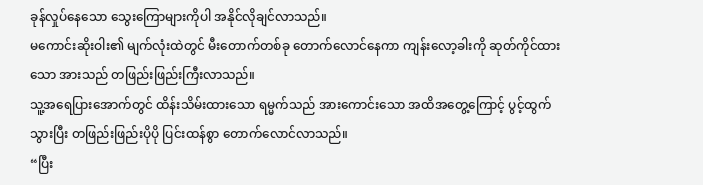ခုန်လှုပ်နေသော သွေးကြောများကိုပါ အနိုင်လိုချင်လာသည်။
မကောင်းဆိုးဝါး၏ မျက်လုံးထဲတွင် မီးတောက်တစ်ခု တောက်လောင်နေကာ ကျန်းလော့ခါးကို ဆုတ်ကိုင်ထားသော အားသည် တဖြည်းဖြည်းကြီးလာသည်။
သူ့အရေပြားအောက်တွင် ထိန်းသိမ်းထားသော ရမ္မက်သည် အားကောင်းသော အထိအတွေ့ကြောင့် ပွင့်ထွက်သွားပြီး တဖြည်းဖြည်းပိုပို ပြင်းထန်စွာ တောက်လောင်လာသည်။
“ပြီး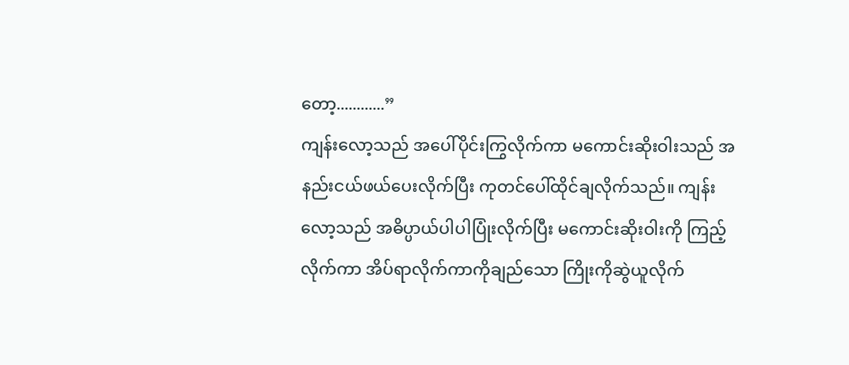တော့............”
ကျန်းလော့သည် အပေါ်ပိုင်းကြွလိုက်ကာ မကောင်းဆိုးဝါးသည် အနည်းငယ်ဖယ်ပေးလိုက်ပြီး ကုတင်ပေါ်ထိုင်ချလိုက်သည်။ ကျန်းလော့သည် အဓိပ္ပာယ်ပါပါပြုံးလိုက်ပြီး မကောင်းဆိုးဝါးကို ကြည့်လိုက်ကာ အိပ်ရာလိုက်ကာကိုချည်သော ကြိုးကိုဆွဲယူလိုက်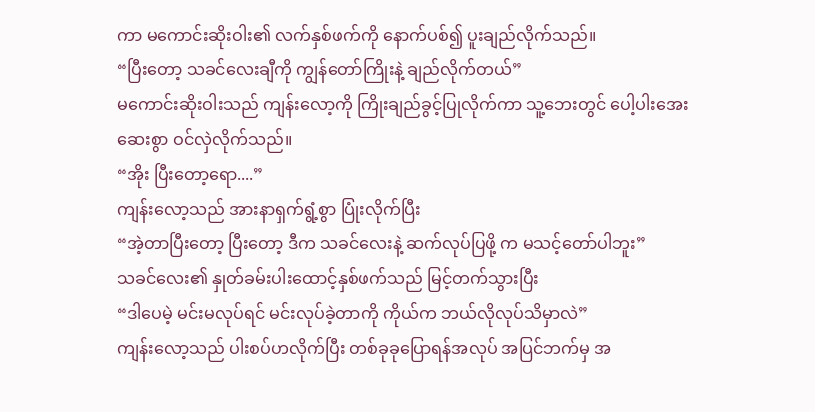ကာ မကောင်းဆိုးဝါး၏ လက်နှစ်ဖက်ကို နောက်ပစ်၍ ပူးချည်လိုက်သည်။
“ပြီးတော့ သခင်လေးချီကို ကျွန်တော်ကြိုးနဲ့ ချည်လိုက်တယ်”
မကောင်းဆိုးဝါးသည် ကျန်းလော့ကို ကြိုးချည်ခွင့်ပြုလိုက်ကာ သူ့ဘေးတွင် ပေါ့ပါးအေးဆေးစွာ ဝင်လှဲလိုက်သည်။
“အိုး ပြီးတော့ရော....”
ကျန်းလော့သည် အားနာရှက်ရွံ့စွာ ပြုံးလိုက်ပြီး
“အဲ့တာပြီးတော့ ပြီးတော့ ဒီက သခင်လေးနဲ့ ဆက်လုပ်ပြဖို့ က မသင့်တော်ပါဘူး”
သခင်လေး၏ နှုတ်ခမ်းပါးထောင့်နှစ်ဖက်သည် မြင့်တက်သွားပြီး
“ဒါပေမဲ့ မင်းမလုပ်ရင် မင်းလုပ်ခဲ့တာကို ကိုယ်က ဘယ်လိုလုပ်သိမှာလဲ”
ကျန်းလော့သည် ပါးစပ်ဟလိုက်ပြီး တစ်ခုခုပြောရန်အလုပ် အပြင်ဘက်မှ အ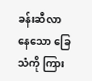ခန်းဆီလာနေသော ခြေသံကို ကြား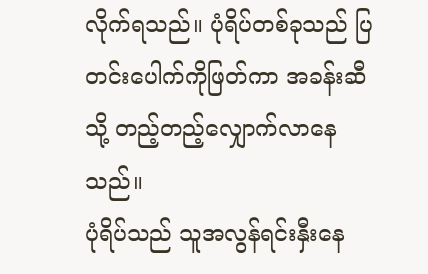လိုက်ရသည်။ ပုံရိပ်တစ်ခုသည် ပြတင်းပေါက်ကိုဖြတ်ကာ အခန်းဆီသို့ တည့်တည့်လျှောက်လာနေသည်။
ပုံရိပ်သည် သူအလွန်ရင်းနှီးနေ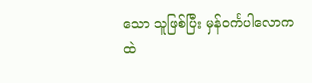သော သူဖြစ်ပြီး မှန်ဝင်္ကပါလောကထဲ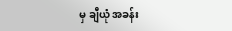မှ ချီယုံ အခန်း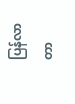ပြန်လာတာ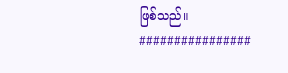ဖြစ်သည်။
################